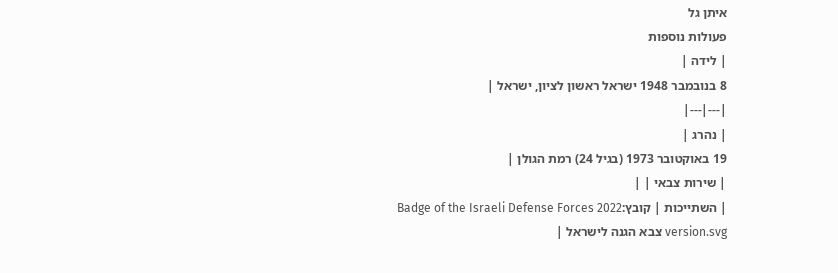איתן גל
פעולות נוספות
| לידה |
8 בנובמבר 1948 ישראל ראשון לציון, ישראל |
|---|---|
| נהרג |
19 באוקטובר 1973 (בגיל 24) רמת הגולן |
| שירות צבאי | |
| השתייכות | קובץ:Badge of the Israeli Defense Forces 2022 version.svg צבא הגנה לישראל |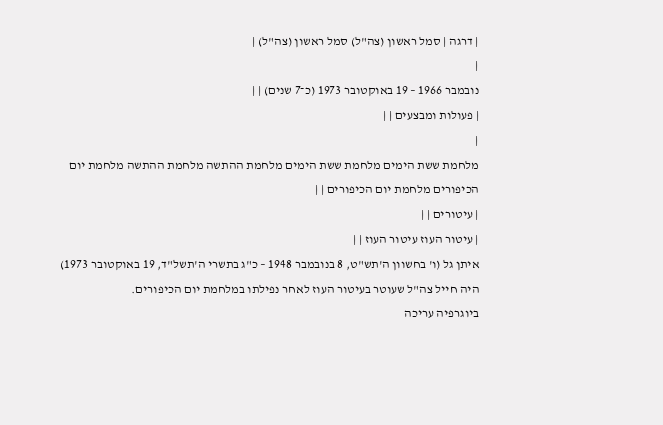| דרגה | סמל ראשון (צה"ל) סמל ראשון (צה"ל) |
|
נובמבר 1966 – 19 באוקטובר 1973 (כ־7 שנים) | |
| פעולות ומבצעים | |
|
מלחמת ששת הימים מלחמת ששת הימים מלחמת ההתשה מלחמת ההתשה מלחמת יום הכיפורים מלחמת יום הכיפורים | |
| עיטורים | |
| עיטור העוז עיטור העוז | |
איתן גל (ו' בחשוון ה'תש"ט, 8 בנובמבר 1948 – כ"ג בתשרי ה'תשל"ד, 19 באוקטובר 1973) היה חייל צה"ל שעוטר בעיטור העוז לאחר נפילתו במלחמת יום הכיפורים.
ביוגרפיה עריכה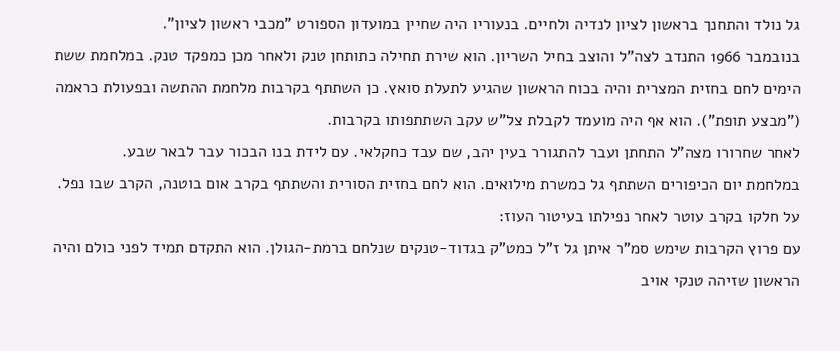גל נולד והתחנך בראשון לציון לנדיה ולחיים. בנעוריו היה שחיין במועדון הספורט "מכבי ראשון לציון".
בנובמבר 1966 התנדב לצה"ל והוצב בחיל השריון. הוא שירת תחילה כתותחן טנק ולאחר מכן כמפקד טנק. במלחמת ששת הימים לחם בחזית המצרית והיה בכוח הראשון שהגיע לתעלת סואץ. כן השתתף בקרבות מלחמת ההתשה ובפעולת כראמה ("מבצע תופת"). הוא אף היה מועמד לקבלת צל"ש עקב השתתפותו בקרבות.
לאחר שחרורו מצה"ל התחתן ועבר להתגורר בעין יהב, שם עבד כחקלאי. עם לידת בנו הבכור עבר לבאר שבע.
במלחמת יום הכיפורים השתתף גל כמשרת מילואים. הוא לחם בחזית הסורית והשתתף בקרב אום בוטנה, הקרב שבו נפל. על חלקו בקרב עוטר לאחר נפילתו בעיטור העוז:
עם פרוץ הקרבות שימש סמ"ר איתן גל ז"ל כמט"ק בגדוד-טנקים שנלחם ברמת-הגולן. הוא התקדם תמיד לפני כולם והיה הראשון שזיהה טנקי אויב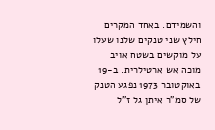והשמידם. באחד המקרים חילץ שני טנקים שלנו שעלו על מוקשים בשטח אויב מוכה אש ארטילרית. ב-19 באוקטובר 1973 נפגע הטנק של סמ"ר איתן גל ז"ל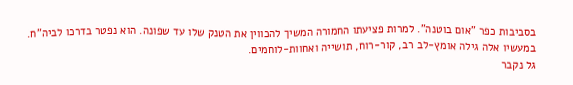בסביבות כפר "אום בוטנה". למרות פציעתו החמורה המשיך להכווין את הטנק שלו עד שפונה. הוא נפטר בדרכו לביה"ח. במעשיו אלה גילה אומץ-לב רב, קור-רוח, תושייה ואחוות-לוחמים.
גל נקבר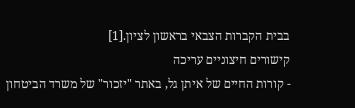בבית הקברות הצבאי בראשון לציון.[1]
קישורים חיצוניים עריכה
- קורות החיים של איתן גל, באתר "יזכור" של משרד הביטחון